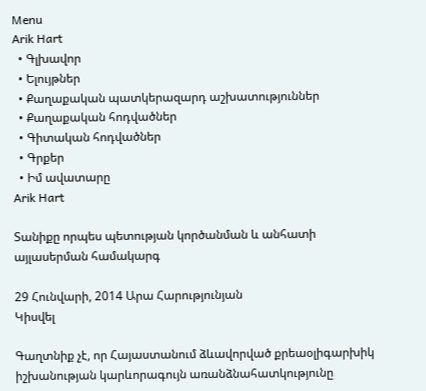Menu
Arik Hart
  • Գլխավոր
  • Ելույթներ
  • Քաղաքական պատկերազարդ աշխատություններ
  • Քաղաքական հոդվածներ
  • Գիտական հոդվածներ
  • Գրքեր
  • Իմ ավատարը
Arik Hart

Տանիքը որպես պետության կործանման և անհատի այլասերման համակարգ

29 Հունվարի, 2014 Արա Հարությունյան
Կիսվել

Գաղտնիք չէ, որ Հայաստանում ձևավորված քրեաօլիգարխիկ իշխանության կարևորագույն առանձնահատկությունը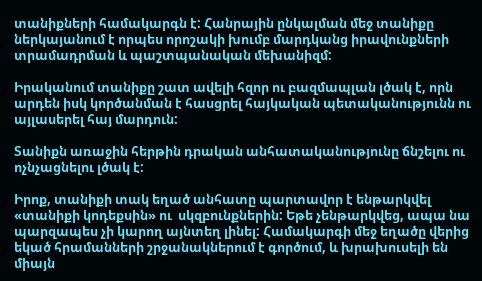տանիքների համակարգն է: Հանրային ընկալման մեջ տանիքը ներկայանում է որպես որոշակի խումբ մարդկանց իրավունքների տրամադրման և պաշտպանական մեխանիզմ:

Իրականում տանիքը շատ ավելի հզոր ու բազմապլան լծակ է, որն արդեն իսկ կործանման է հասցրել հայկական պետականությունն ու այլասերել հայ մարդուն:

Տանիքն առաջին հերթին դրական անհատականությունը ճնշելու ու ոչնչացնելու լծակ է:

Իրոք, տանիքի տակ եղած անհատը պարտավոր է ենթարկվել «տանիքի կոդեքսին» ու  սկզբունքներին: Եթե չենթարկվեց, ապա նա պարզապես չի կարող այնտեղ լինել: Համակարգի մեջ եղածը վերից եկած հրամանների շրջանակներում է գործում, և խրախուսելի են միայն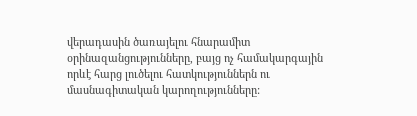վերադասին ծառայելու հնարամիտ օրինազանցությունները, բայց ոչ համակարգային որևէ հարց լուծելու հատկություններն ու մասնագիտական կարողությունները: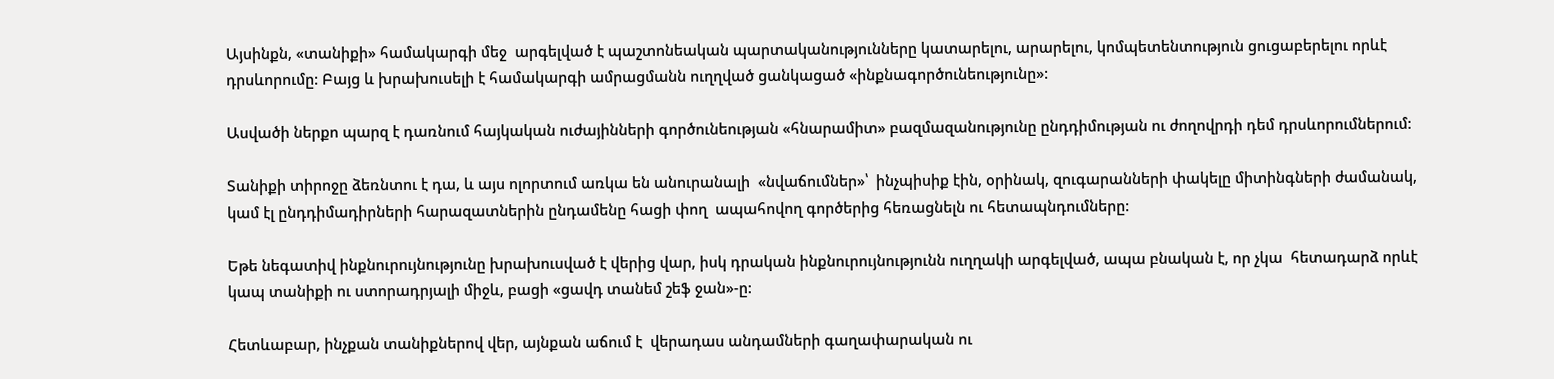Այսինքն, «տանիքի» համակարգի մեջ  արգելված է պաշտոնեական պարտականությունները կատարելու, արարելու, կոմպետենտություն ցուցաբերելու որևէ դրսևորումը: Բայց և խրախուսելի է համակարգի ամրացմանն ուղղված ցանկացած «ինքնագործունեությունը»:

Ասվածի ներքո պարզ է դառնում հայկական ուժայինների գործունեության «հնարամիտ» բազմազանությունը ընդդիմության ու ժողովրդի դեմ դրսևորումներում:

Տանիքի տիրոջը ձեռնտու է դա, և այս ոլորտում առկա են անուրանալի  «նվաճումներ»՝  ինչպիսիք էին, օրինակ, զուգարանների փակելը միտինգների ժամանակ, կամ էլ ընդդիմադիրների հարազատներին ընդամենը հացի փող  ապահովող գործերից հեռացնելն ու հետապնդումները:

Եթե նեգատիվ ինքնուրույնությունը խրախուսված է վերից վար, իսկ դրական ինքնուրույնությունն ուղղակի արգելված, ապա բնական է, որ չկա  հետադարձ որևէ կապ տանիքի ու ստորադրյալի միջև, բացի «ցավդ տանեմ շեֆ ջան»-ը:

Հետևաբար, ինչքան տանիքներով վեր, այնքան աճում է  վերադաս անդամների գաղափարական ու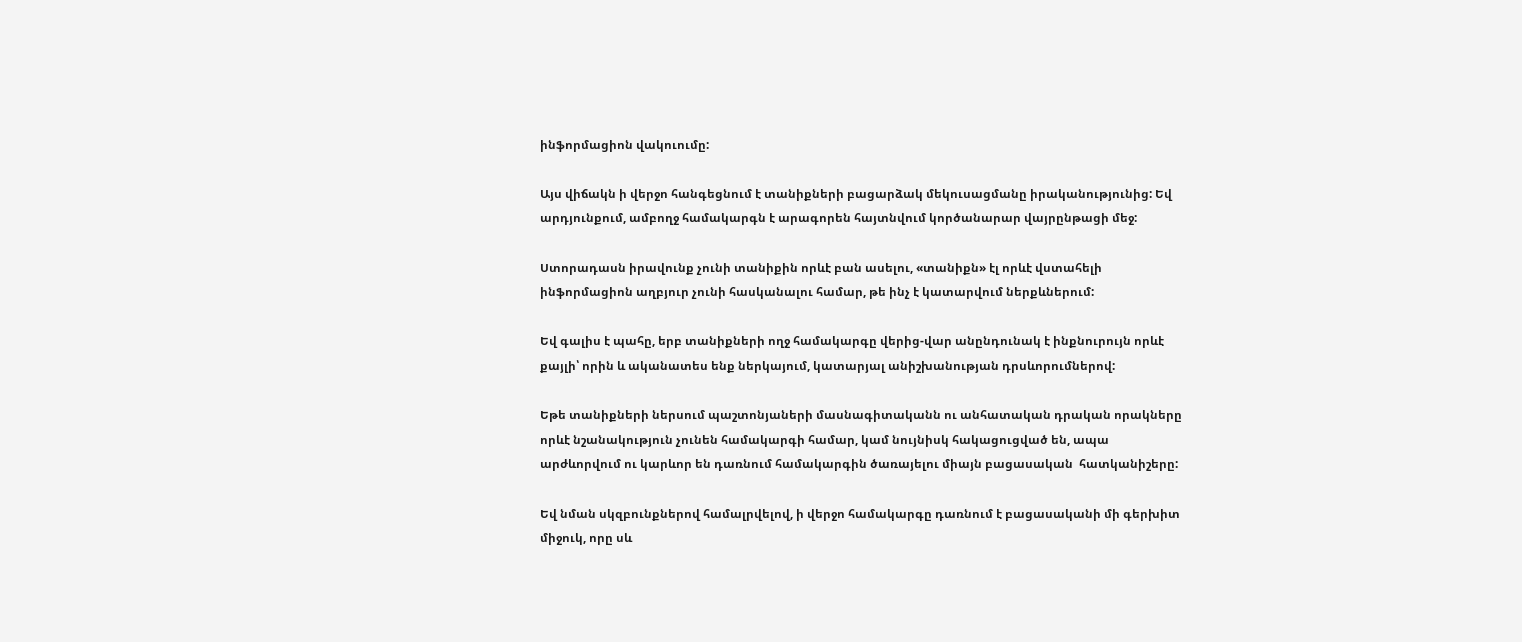ինֆորմացիոն վակուումը:

Այս վիճակն ի վերջո հանգեցնում է տանիքների բացարձակ մեկուսացմանը իրականությունից: Եվ արդյունքում, ամբողջ համակարգն է արագորեն հայտնվում կործանարար վայրընթացի մեջ:

Ստորադասն իրավունք չունի տանիքին որևէ բան ասելու, «տանիքն» էլ որևէ վստահելի ինֆորմացիոն աղբյուր չունի հասկանալու համար, թե ինչ է կատարվում ներքևներում:

Եվ գալիս է պահը, երբ տանիքների ողջ համակարգը վերից-վար անընդունակ է ինքնուրույն որևէ քայլի՝ որին և ականատես ենք ներկայում, կատարյալ անիշխանության դրսևորումներով:

Եթե տանիքների ներսում պաշտոնյաների մասնագիտականն ու անհատական դրական որակները որևէ նշանակություն չունեն համակարգի համար, կամ նույնիսկ հակացուցված են, ապա արժևորվում ու կարևոր են դառնում համակարգին ծառայելու միայն բացասական  հատկանիշերը:

Եվ նման սկզբունքներով համալրվելով, ի վերջո համակարգը դառնում է բացասականի մի գերխիտ միջուկ, որը սև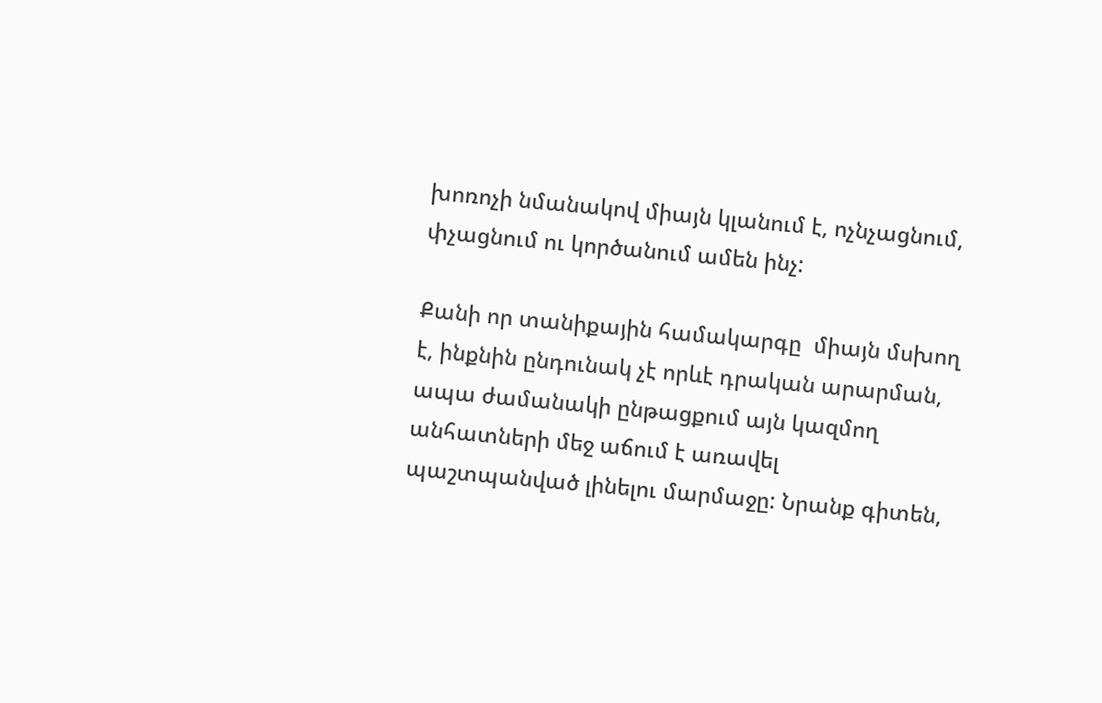խոռոչի նմանակով միայն կլանում է, ոչնչացնում, փչացնում ու կործանում ամեն ինչ:

Քանի որ տանիքային համակարգը  միայն մսխող է, ինքնին ընդունակ չէ որևէ դրական արարման, ապա ժամանակի ընթացքում այն կազմող անհատների մեջ աճում է առավել պաշտպանված լինելու մարմաջը: Նրանք գիտեն,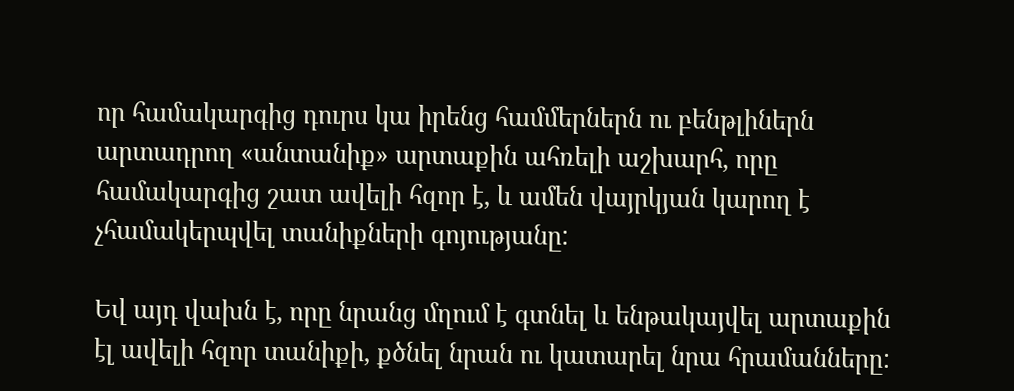որ համակարգից դուրս կա իրենց համմերներն ու բենթլիներն արտադրող «անտանիք» արտաքին ահռելի աշխարհ, որը համակարգից շատ ավելի հզոր է, և ամեն վայրկյան կարող է  չհամակերպվել տանիքների գոյությանը:

Եվ այդ վախն է, որը նրանց մղում է գտնել և ենթակայվել արտաքին էլ ավելի հզոր տանիքի, քծնել նրան ու կատարել նրա հրամանները: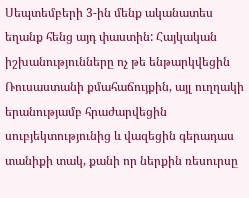Սեպտեմբերի 3-ին մենք ականատես եղանք հենց այդ փաստին: Հայկական իշխանությունները ոչ թե ենթարկվեցին Ռուսաստանի քմահաճույքին, այլ ուղղակի երանությամբ հրաժարվեցին սուբյեկտությունից և վազեցին գերադաս տանիքի տակ, քանի որ ներքին ռեսուրսը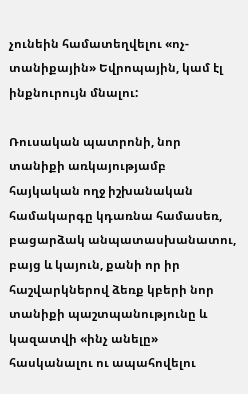չունեին համատեղվելու «ոչ-տանիքային» Եվրոպային, կամ էլ ինքնուրույն մնալու:

Ռուսական պատրոնի, նոր տանիքի առկայությամբ հայկական ողջ իշխանական համակարգը կդառնա համասեռ, բացարձակ անպատասխանատու, բայց և կայուն, քանի որ իր հաշվարկներով ձեռք կբերի նոր տանիքի պաշտպանությունը և կազատվի «ինչ անելը» հասկանալու ու ապահովելու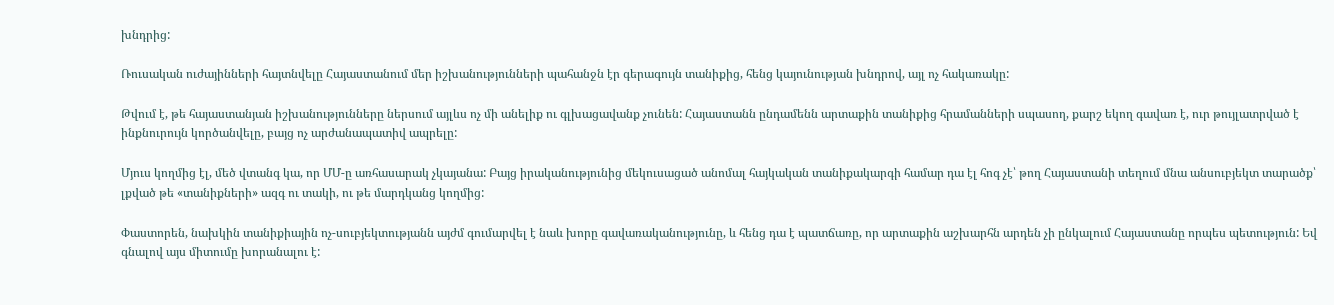խնդրից:

Ռուսական ուժայինների հայտնվելը Հայաստանում մեր իշխանությունների պահանջն էր գերագույն տանիքից, հենց կայունության խնդրով, այլ ոչ հակառակը:

Թվում է, թե հայաստանյան իշխանությունները ներսում այլևս ոչ մի անելիք ու գլխացավանք չունեն: Հայաստանն ընդամենն արտաքին տանիքից հրամանների սպասող, քարշ եկող գավառ է, ուր թույլատրված է ինքնուրույն կործանվելը, բայց ոչ արժանապատիվ ապրելը:

Մյուս կողմից էլ, մեծ վտանգ կա, որ ՄՄ-ը առհասարակ չկայանա: Բայց իրականությունից մեկուսացած անոմալ հայկական տանիքակարգի համար դա էլ հոգ չէ՝ թող Հայաստանի տեղում մնա անսուբյեկտ տարածք՝ լքված թե «տանիքների» ազգ ու տակի, ու թե մարդկանց կողմից:

Փաստորեն, նախկին տանիքիային ոչ-սուբյեկտությանն այժմ գումարվել է նաև խորը գավառականությունը, և հենց դա է պատճառը, որ արտաքին աշխարհն արդեն չի ընկալում Հայաստանը որպես պետություն: Եվ գնալով այս միտումը խորանալու է: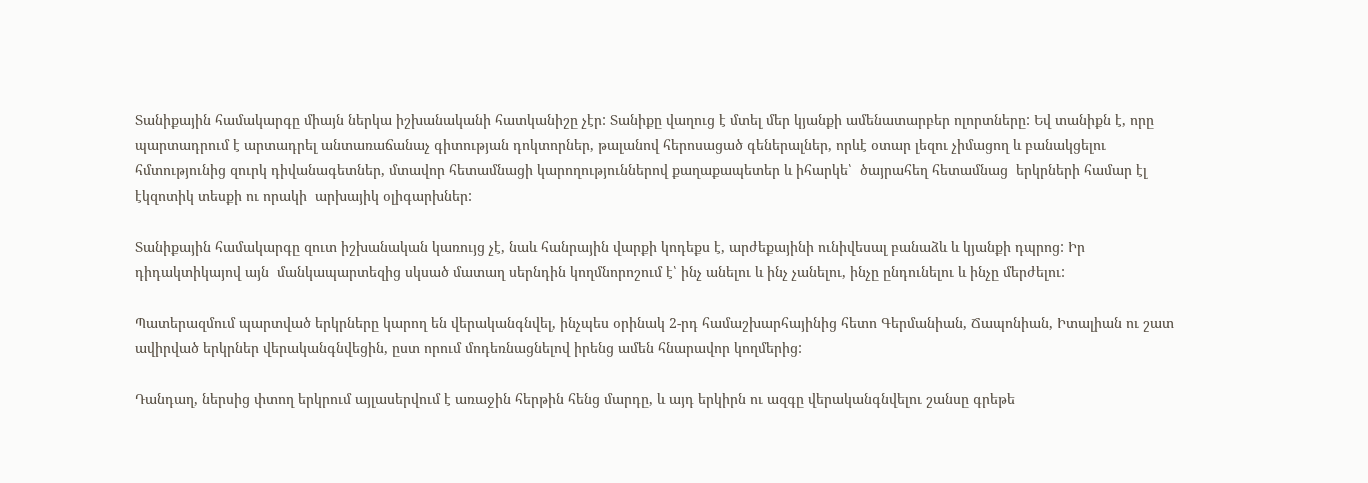Տանիքային համակարգը միայն ներկա իշխանականի հատկանիշը չէր: Տանիքը վաղուց է մտել մեր կյանքի ամենատարբեր ոլորտները: Եվ տանիքն է, որը  պարտադրում է արտադրել անտառաճանաչ գիտության դոկտորներ, թալանով հերոսացած գեներալներ, որևէ օտար լեզու չիմացող և բանակցելու հմտությունից զուրկ դիվանագետներ, մտավոր հետամնացի կարողություններով քաղաքապետեր և իհարկե՝  ծայրահեղ հետամնաց  երկրների համար էլ էկզոտիկ տեսքի ու որակի  արխայիկ օլիգարխներ:

Տանիքային համակարգը զուտ իշխանական կառույց չէ, նաև հանրային վարքի կոդեքս է, արժեքայինի ունիվեսալ բանաձև և կյանքի դպրոց: Իր դիդակտիկայով այն  մանկապարտեզից սկսած մատաղ սերնդին կողմնորոշում է՝ ինչ անելու և ինչ չանելու, ինչը ընդունելու և ինչը մերժելու:

Պատերազմում պարտված երկրները կարող են վերականգնվել, ինչպես օրինակ 2-րդ համաշխարհայինից հետո Գերմանիան, Ճապոնիան, Իտալիան ու շատ ավիրված երկրներ վերականգնվեցին, ըստ որում մոդեռնացնելով իրենց ամեն հնարավոր կողմերից:

Դանդաղ, ներսից փտող երկրում այլասերվում է առաջին հերթին հենց մարդը, և այդ երկիրն ու ազգը վերականգնվելու շանսը գրեթե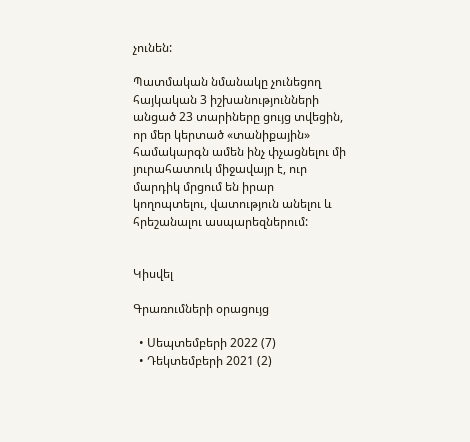չունեն:

Պատմական նմանակը չունեցող հայկական 3 իշխանությունների անցած 23 տարիները ցույց տվեցին, որ մեր կերտած «տանիքային» համակարգն ամեն ինչ փչացնելու մի յուրահատուկ միջավայր է, ուր մարդիկ մրցում են իրար կողոպտելու, վատություն անելու և հրեշանալու ասպարեզներում:


Կիսվել

Գրառումների օրացույց

  • Սեպտեմբերի 2022 (7)
  • Դեկտեմբերի 2021 (2)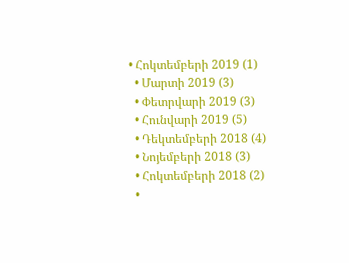• Հոկտեմբերի 2019 (1)
  • Մարտի 2019 (3)
  • Փետրվարի 2019 (3)
  • Հունվարի 2019 (5)
  • Դեկտեմբերի 2018 (4)
  • Նոյեմբերի 2018 (3)
  • Հոկտեմբերի 2018 (2)
  •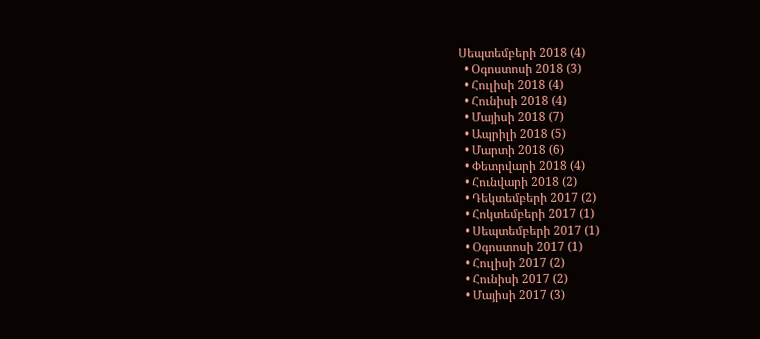Սեպտեմբերի 2018 (4)
  • Օգոստոսի 2018 (3)
  • Հուլիսի 2018 (4)
  • Հունիսի 2018 (4)
  • Մայիսի 2018 (7)
  • Ապրիլի 2018 (5)
  • Մարտի 2018 (6)
  • Փետրվարի 2018 (4)
  • Հունվարի 2018 (2)
  • Դեկտեմբերի 2017 (2)
  • Հոկտեմբերի 2017 (1)
  • Սեպտեմբերի 2017 (1)
  • Օգոստոսի 2017 (1)
  • Հուլիսի 2017 (2)
  • Հունիսի 2017 (2)
  • Մայիսի 2017 (3)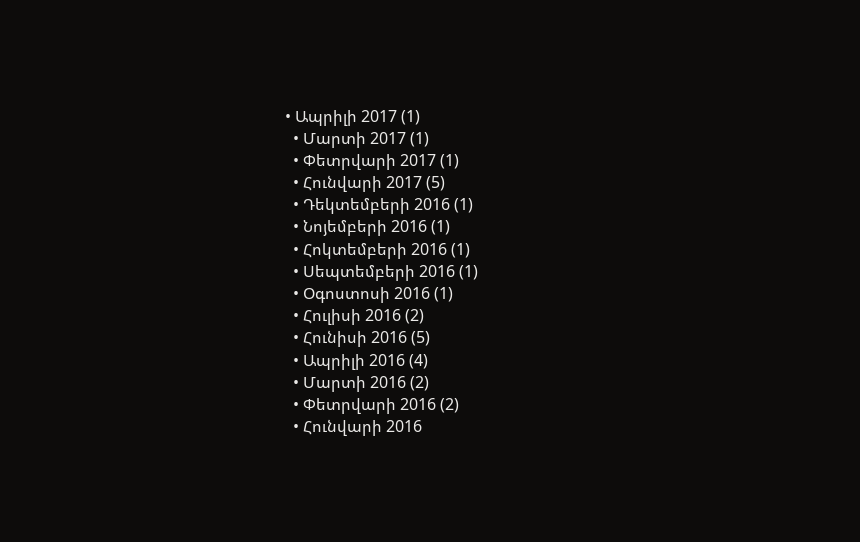• Ապրիլի 2017 (1)
  • Մարտի 2017 (1)
  • Փետրվարի 2017 (1)
  • Հունվարի 2017 (5)
  • Դեկտեմբերի 2016 (1)
  • Նոյեմբերի 2016 (1)
  • Հոկտեմբերի 2016 (1)
  • Սեպտեմբերի 2016 (1)
  • Օգոստոսի 2016 (1)
  • Հուլիսի 2016 (2)
  • Հունիսի 2016 (5)
  • Ապրիլի 2016 (4)
  • Մարտի 2016 (2)
  • Փետրվարի 2016 (2)
  • Հունվարի 2016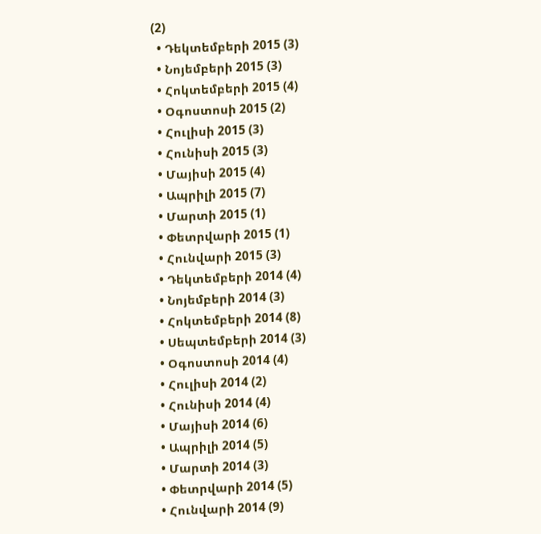(2)
  • Դեկտեմբերի 2015 (3)
  • Նոյեմբերի 2015 (3)
  • Հոկտեմբերի 2015 (4)
  • Օգոստոսի 2015 (2)
  • Հուլիսի 2015 (3)
  • Հունիսի 2015 (3)
  • Մայիսի 2015 (4)
  • Ապրիլի 2015 (7)
  • Մարտի 2015 (1)
  • Փետրվարի 2015 (1)
  • Հունվարի 2015 (3)
  • Դեկտեմբերի 2014 (4)
  • Նոյեմբերի 2014 (3)
  • Հոկտեմբերի 2014 (8)
  • Սեպտեմբերի 2014 (3)
  • Օգոստոսի 2014 (4)
  • Հուլիսի 2014 (2)
  • Հունիսի 2014 (4)
  • Մայիսի 2014 (6)
  • Ապրիլի 2014 (5)
  • Մարտի 2014 (3)
  • Փետրվարի 2014 (5)
  • Հունվարի 2014 (9)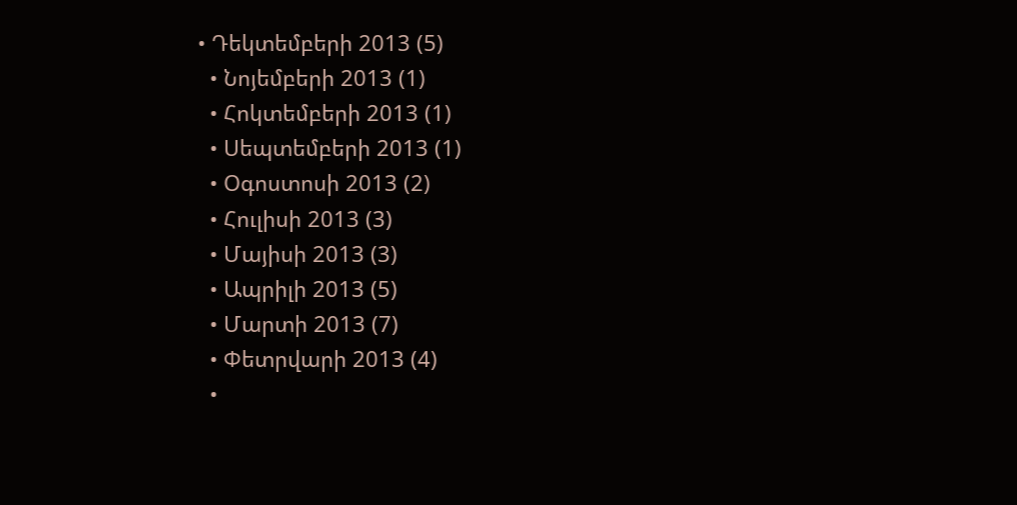• Դեկտեմբերի 2013 (5)
  • Նոյեմբերի 2013 (1)
  • Հոկտեմբերի 2013 (1)
  • Սեպտեմբերի 2013 (1)
  • Օգոստոսի 2013 (2)
  • Հուլիսի 2013 (3)
  • Մայիսի 2013 (3)
  • Ապրիլի 2013 (5)
  • Մարտի 2013 (7)
  • Փետրվարի 2013 (4)
  •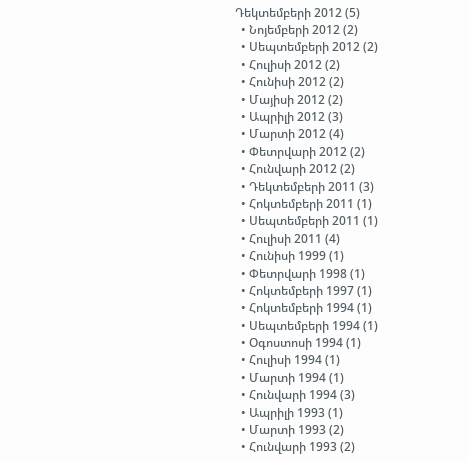Դեկտեմբերի 2012 (5)
  • Նոյեմբերի 2012 (2)
  • Սեպտեմբերի 2012 (2)
  • Հուլիսի 2012 (2)
  • Հունիսի 2012 (2)
  • Մայիսի 2012 (2)
  • Ապրիլի 2012 (3)
  • Մարտի 2012 (4)
  • Փետրվարի 2012 (2)
  • Հունվարի 2012 (2)
  • Դեկտեմբերի 2011 (3)
  • Հոկտեմբերի 2011 (1)
  • Սեպտեմբերի 2011 (1)
  • Հուլիսի 2011 (4)
  • Հունիսի 1999 (1)
  • Փետրվարի 1998 (1)
  • Հոկտեմբերի 1997 (1)
  • Հոկտեմբերի 1994 (1)
  • Սեպտեմբերի 1994 (1)
  • Օգոստոսի 1994 (1)
  • Հուլիսի 1994 (1)
  • Մարտի 1994 (1)
  • Հունվարի 1994 (3)
  • Ապրիլի 1993 (1)
  • Մարտի 1993 (2)
  • Հունվարի 1993 (2)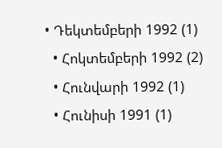• Դեկտեմբերի 1992 (1)
  • Հոկտեմբերի 1992 (2)
  • Հունվարի 1992 (1)
  • Հունիսի 1991 (1)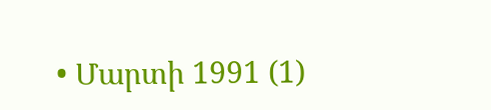• Մարտի 1991 (1)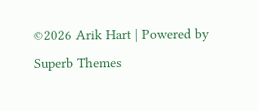©2026 Arik Hart | Powered by Superb Themes